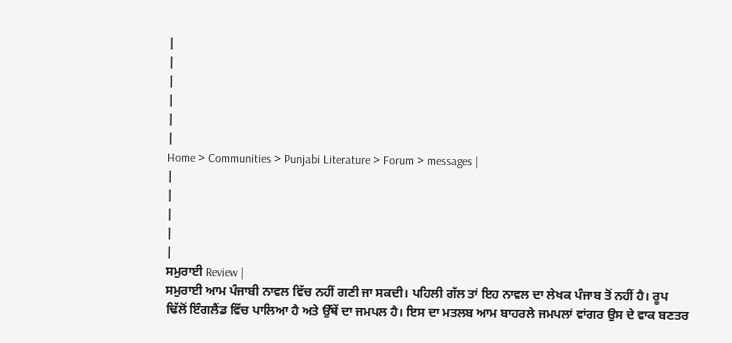|
|
|
|
|
|
Home > Communities > Punjabi Literature > Forum > messages |
|
|
|
|
|
ਸਮੁਰਾਈ Review |
ਸਮੁਰਾਈ ਆਮ ਪੰਜਾਬੀ ਨਾਵਲ ਵਿੱਚ ਨਹੀਂ ਗਣੀ ਜਾ ਸਕਦੀ। ਪਹਿਲੀ ਗੱਲ ਤਾਂ ਇਹ ਨਾਵਲ ਦਾ ਲੇਖਕ ਪੰਜਾਬ ਤੋਂ ਨਹੀਂ ਹੈ। ਰੂਪ ਢਿੱਲੋਂ ਇੰਗਲੈਂਡ ਵਿੱਚ ਪਾਲਿਆ ਹੈ ਅਤੇ ਉੱਥੇਂ ਦਾ ਜਮਪਲ ਹੈ। ਇਸ ਦਾ ਮਤਲਬ ਆਮ ਬਾਹਰਲੇ ਜਮਪਲਾਂ ਵਾਂਗਰ ਉਸ ਦੇ ਵਾਕ ਬਣਤਰ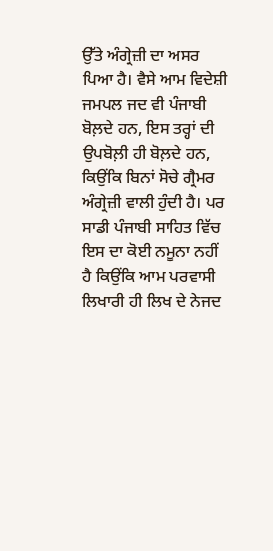ਉੱਤੇ ਅੰਗ੍ਰੇਜ਼ੀ ਦਾ ਅਸਰ ਪਿਆ ਹੈ। ਵੈਸੇ ਆਮ ਵਿਦੇਸ਼ੀ ਜਮਪਲ ਜਦ ਵੀ ਪੰਜਾਬੀ ਬੋਲ਼ਦੇ ਹਨ, ਇਸ ਤਰ੍ਹਾਂ ਦੀ ਉਪਬੋਲ਼ੀ ਹੀ ਬੋਲ਼ਦੇ ਹਨ, ਕਿਉਂਕਿ ਬਿਨਾਂ ਸੋਚੇ ਗ੍ਰੈਮਰ ਅੰਗ੍ਰੇਜ਼ੀ ਵਾਲੀ ਹੁੰਦੀ ਹੈ। ਪਰ ਸਾਡੀ ਪੰਜਾਬੀ ਸਾਹਿਤ ਵਿੱਚ ਇਸ ਦਾ ਕੋਈ ਨਮੂਨਾ ਨਹੀਂ ਹੈ ਕਿਉਂਕਿ ਆਮ ਪਰਵਾਸੀ ਲਿਖਾਰੀ ਹੀ ਲਿਖ ਦੇ ਨੇਜਦ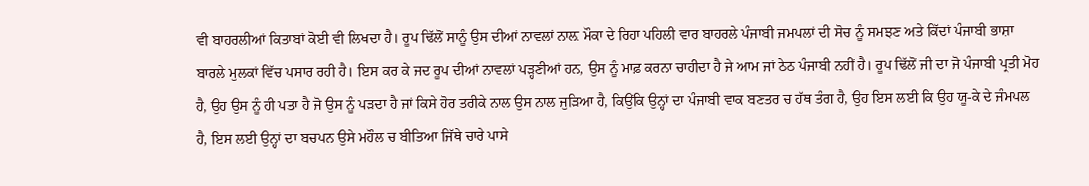ਵੀ ਬਾਹਰਲੀਆਂ ਕਿਤਾਬਾਂ ਕੋਈ ਵੀ ਲਿਖਦਾ ਹੈ। ਰੂਪ ਢਿੱਲੋਂ ਸਾਨੂੰ ਉਸ ਦੀਆਂ ਨਾਵਲਾਂ ਨਾਲ਼ ਮੌਕਾ ਦੇ ਰਿਹਾ ਪਹਿਲੀ ਵਾਰ ਬਾਹਰਲੇ ਪੰਜਾਬੀ ਜਮਪਲਾਂ ਦੀ ਸੋਚ ਨੂੰ ਸਮਝਣ ਅਤੇ ਕਿੱਦਾਂ ਪੰਜਾਬੀ ਭਾਸ਼ਾ ਬਾਰਲੇ ਮੁਲਕਾਂ ਵਿੱਚ ਪਸਾਰ ਰਹੀ ਹੈ। ਇਸ ਕਰ ਕੇ ਜਦ ਰੂਪ ਦੀਆਂ ਨਾਵਲਾਂ ਪੜ੍ਹਣੀਆਂ ਹਨ, ਉਸ ਨੂੰ ਮਾਫ਼ ਕਰਨਾ ਚਾਹੀਦਾ ਹੈ ਜੇ ਆਮ ਜਾਂ ਠੇਠ ਪੰਜਾਬੀ ਨਹੀਂ ਹੈ। ਰੂਪ ਢਿੱਲੋਂ ਜੀ ਦਾ ਜੋ ਪੰਜਾਬੀ ਪ੍ਰਤੀ ਮੋਹ ਹੈ, ਉਹ ਉਸ ਨੂੰ ਹੀ ਪਤਾ ਹੈ ਜੋ ਉਸ ਨੂੰ ਪੜਦਾ ਹੈ ਜਾਂ ਕਿਸੇ ਹੋਰ ਤਰੀਕੇ ਨਾਲ ਉਸ ਨਾਲ ਜੁੜਿਆ ਹੈ, ਕਿਉਂਕਿ ਉਨ੍ਹਾਂ ਦਾ ਪੰਜਾਬੀ ਵਾਕ ਬਣਤਰ ਚ ਹੱਥ ਤੰਗ ਹੈ, ਉਹ ਇਸ ਲਈ ਕਿ ਉਹ ਯੂ-ਕੇ ਦੇ ਜੰਮਪਲ ਹੈ, ਇਸ ਲਈ ਉਨ੍ਹਾਂ ਦਾ ਬਚਪਨ ਉਸੇ ਮਹੌਲ ਚ ਬੀਤਿਆ ਜਿੱਥੇ ਚਾਰੇ ਪਾਸੇ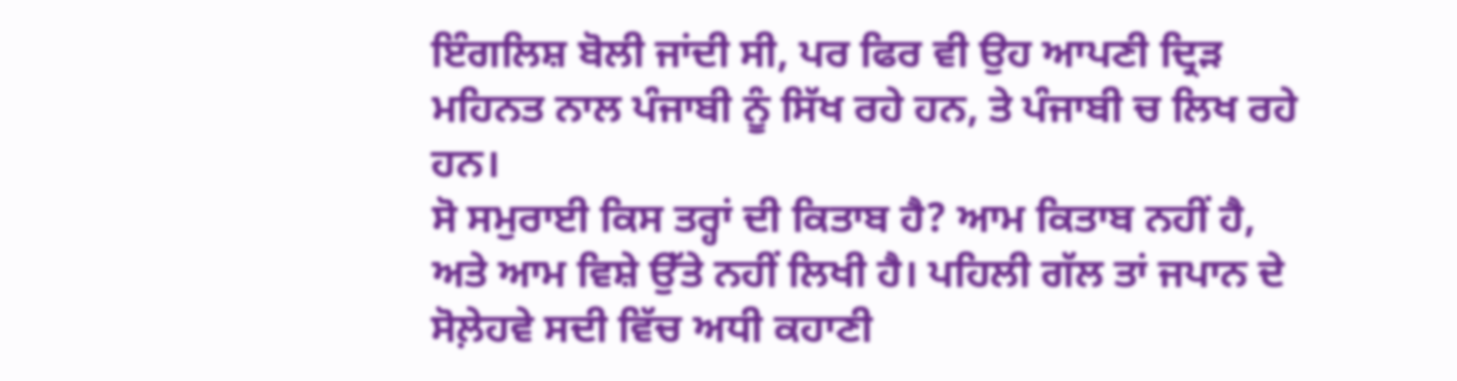ਇੰਗਲਿਸ਼ ਬੋਲੀ ਜਾਂਦੀ ਸੀ, ਪਰ ਫਿਰ ਵੀ ਉਹ ਆਪਣੀ ਦ੍ਰਿੜ ਮਹਿਨਤ ਨਾਲ ਪੰਜਾਬੀ ਨੂੰ ਸਿੱਖ ਰਹੇ ਹਨ, ਤੇ ਪੰਜਾਬੀ ਚ ਲਿਖ ਰਹੇ ਹਨ।
ਸੋ ਸਮੁਰਾਈ ਕਿਸ ਤਰ੍ਹਾਂ ਦੀ ਕਿਤਾਬ ਹੈ? ਆਮ ਕਿਤਾਬ ਨਹੀਂ ਹੈ, ਅਤੇ ਆਮ ਵਿਸ਼ੇ ਉੱਤੇ ਨਹੀਂ ਲਿਖੀ ਹੈ। ਪਹਿਲੀ ਗੱਲ ਤਾਂ ਜਪਾਨ ਦੇ ਸੋਲ਼ੇਹਵੇ ਸਦੀ ਵਿੱਚ ਅਧੀ ਕਹਾਣੀ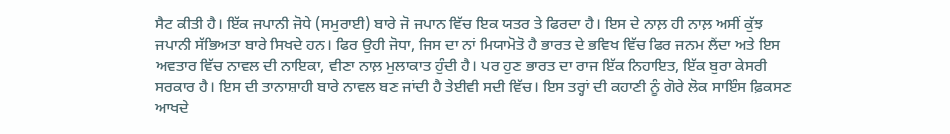ਸੈਟ ਕੀਤੀ ਹੈ। ਇੱਕ ਜਪਾਨੀ ਜੋਧੇ (ਸਮੁਰਾਈ) ਬਾਰੇ ਜੋ ਜਪਾਨ ਵਿੱਚ ਇਕ ਯਤਰ ਤੇ ਫਿਰਦਾ ਹੈ। ਇਸ ਦੇ ਨਾਲ਼ ਹੀ ਨਾਲ਼ ਅਸੀਂ ਕੁੱਝ ਜਪਾਨੀ ਸੱਭਿਅਤਾ ਬਾਰੇ ਸਿਖਦੇ ਹਨ। ਫਿਰ ਉਹੀ ਜੋਧਾ, ਜਿਸ ਦਾ ਨਾਂ ਮਿਯਾਮੋਤੋ ਹੈ ਭਾਰਤ ਦੇ ਭਵਿਖ ਵਿੱਚ ਫਿਰ ਜਨਮ ਲੈਂਦਾ ਅਤੇ ਇਸ ਅਵਤਾਰ ਵਿੱਚ ਨਾਵਲ ਦੀ ਨਾਇਕਾ, ਵੀਣਾ ਨਾਲ਼ ਮੁਲਾਕਾਤ ਹੁੰਦੀ ਹੈ। ਪਰ ਹੁਣ ਭਾਰਤ ਦਾ ਰਾਜ ਇੱਕ ਨਿਹਾਇਤ, ਇੱਕ ਬੁਰਾ ਕੇਸਰੀ ਸਰਕਾਰ ਹੈ। ਇਸ ਦੀ ਤਾਨਾਸ਼ਾਹੀ ਬਾਰੇ ਨਾਵਲ ਬਣ ਜਾਂਦੀ ਹੈ ਤੇਈਵੀ ਸਦੀ ਵਿੱਚ। ਇਸ ਤਰ੍ਹਾਂ ਦੀ ਕਹਾਣੀ ਨੂੰ ਗੋਰੇ ਲੋਕ ਸਾਇੰਸ ਫ਼ਿਕਸਣ ਆਖਦੇ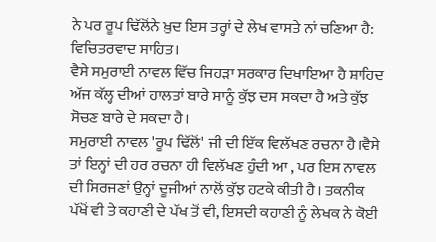ਨੇ ਪਰ ਰੂਪ ਢਿੱਲੋਂਨੇ ਖ਼ੁਦ ਇਸ ਤਰ੍ਹਾਂ ਦੇ ਲੇਖ ਵਾਸਤੇ ਨਾਂ ਚਣਿਆ ਹੈ: ਵਿਚਿਤਰਵਾਦ ਸਾਹਿਤ।
ਵੈਸੇ ਸਮੁਰਾਈ ਨਾਵਲ ਵਿੱਚ ਜਿਹੜਾ ਸਰਕਾਰ ਦਿਖਾਇਆ ਹੈ ਸ਼ਾਹਿਦ ਅੱਜ ਕੱਲ੍ਹ ਦੀਆਂ ਹਾਲਤਾਂ ਬਾਰੇ ਸਾਨੂੰ ਕੁੱਝ ਦਸ ਸਕਦਾ ਹੈ ਅਤੇ ਕੁੱਝ ਸੋਚਣ ਬਾਰੇ ਦੇ ਸਕਦਾ ਹੈ।
ਸਮੁਰਾਈ ਨਾਵਲ 'ਰੂਪ ਢਿੱਲੋਂ' ਜੀ ਦੀ ਇੱਕ ਵਿਲੱਖਣ ਰਚਨਾ ਹੈ।ਵੈਸੇ ਤਾਂ ਇਨ੍ਹਾਂ ਦੀ ਹਰ ਰਚਨਾ ਹੀ ਵਿਲੱਖਣ ਹੁੰਦੀ ਆ , ਪਰ ਇਸ ਨਾਵਲ ਦੀ ਸਿਰਜਣਾਂ ਉਨ੍ਹਾਂ ਦੂਜੀਆਂ ਨਾਲੋਂ ਕੁੱਝ ਹਟਕੇ ਕੀਤੀ ਹੈ। ਤਕਨੀਕ ਪੱਖੋਂ ਵੀ ਤੇ ਕਹਾਣੀ ਦੇ ਪੱਖ ਤੋਂ ਵੀ, ਇਸਦੀ ਕਹਾਣੀ ਨੂੰ ਲੇਖਕ ਨੇ ਕੋਈ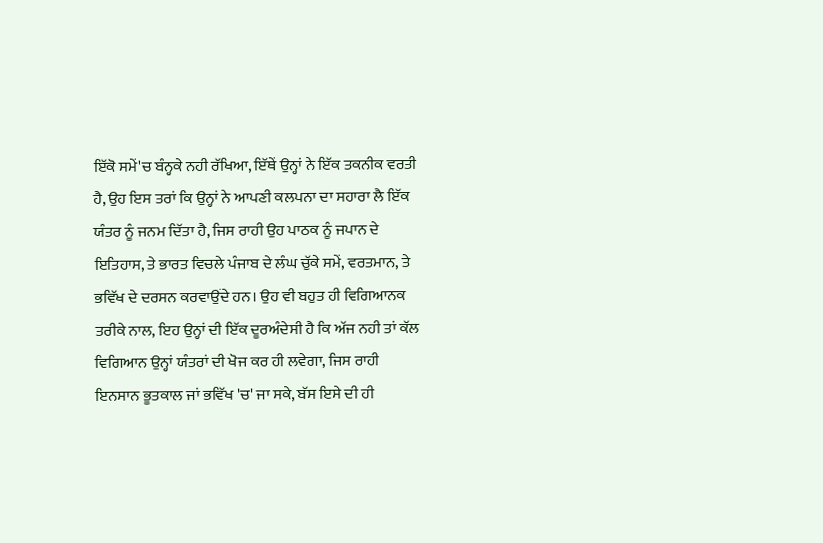ਇੱਕੋ ਸਮੇਂ'ਚ ਬੰਨ੍ਹਕੇ ਨਹੀ ਰੱਖਿਆ, ਇੱਥੇਂ ਉਨ੍ਹਾਂ ਨੇ ਇੱਕ ਤਕਨੀਕ ਵਰਤੀ ਹੈ, ਉਹ ਇਸ ਤਰਾਂ ਕਿ ਉਨ੍ਹਾਂ ਨੇ ਆਪਣੀ ਕਲਪਨਾ ਦਾ ਸਹਾਰਾ ਲੈ ਇੱਕ ਯੰਤਰ ਨੂੰ ਜਨਮ ਦਿੱਤਾ ਹੈ, ਜਿਸ ਰਾਹੀ ਉਹ ਪਾਠਕ ਨੂੰ ਜਪਾਨ ਦੇ ਇਤਿਹਾਸ, ਤੇ ਭਾਰਤ ਵਿਚਲੇ ਪੰਜਾਬ ਦੇ ਲੰਘ ਚੁੱਕੇ ਸਮੇਂ, ਵਰਤਮਾਨ, ਤੇ ਭਵਿੱਖ ਦੇ ਦਰਸਨ ਕਰਵਾਉਂਦੇ ਹਨ। ਉਹ ਵੀ ਬਹੁਤ ਹੀ ਵਿਗਿਆਨਕ ਤਰੀਕੇ ਨਾਲ, ਇਹ ਉਨ੍ਹਾਂ ਦੀ ਇੱਕ ਦੂਰਅੰਦੇਸੀ ਹੈ ਕਿ ਅੱਜ ਨਹੀ ਤਾਂ ਕੱਲ ਵਿਗਿਆਨ ਉਨ੍ਹਾਂ ਯੰਤਰਾਂ ਦੀ ਖੋਜ ਕਰ ਹੀ ਲਵੇਗਾ, ਜਿਸ ਰਾਹੀ ਇਨਸਾਨ ਭੂਤਕਾਲ ਜਾਂ ਭਵਿੱਖ 'ਚ' ਜਾ ਸਕੇ, ਬੱਸ ਇਸੇ ਦੀ ਹੀ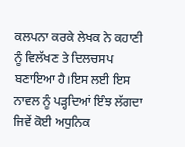ਕਲਪਨਾ ਕਰਕੇ ਲੇਖਕ ਨੇ ਕਹਾਣੀ ਨੂੰ ਵਿਲੱਖਣ ਤੇ ਦਿਲਚਸਪ ਬਣਾਇਆ ਹੈ।ਇਸ ਲਈ ਇਸ ਨਾਵਲ ਨੂੰ ਪੜ੍ਹਦਿਆਂ ਇੰਝ ਲੱਗਦਾ ਜਿਵੇਂ ਕੋਈ ਅਧੁਨਿਕ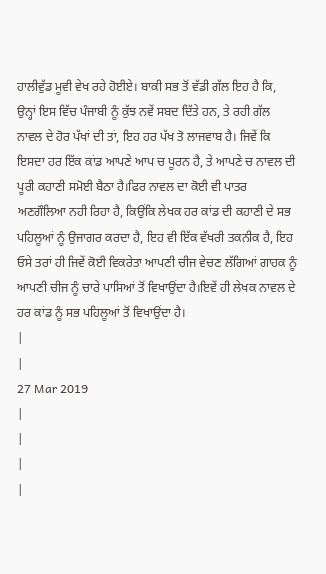ਹਾਲੀਵੁੱਡ ਮੂਵੀ ਵੇਖ ਰਹੇ ਹੋਈਏ। ਬਾਕੀ ਸਭ ਤੋਂ ਵੱਡੀ ਗੱਲ ਇਹ ਹੈ ਕਿ, ਉਨ੍ਹਾਂ ਇਸ ਵਿੱਚ ਪੰਜਾਬੀ ਨੂੰ ਕੁੱਝ ਨਵੇਂ ਸਬਦ ਦਿੱਤੇ ਹਨ, ਤੇ ਰਹੀ ਗੱਲ ਨਾਵਲ ਦੇ ਹੋਰ ਪੱਖਾਂ ਦੀ ਤਾਂ, ਇਹ ਹਰ ਪੱਖ ਤੋ ਲਾਜਵਾਬ ਹੈ। ਜਿਵੇਂ ਕਿ ਇਸਦਾ ਹਰ ਇੱਕ ਕਾਂਡ ਆਪਣੇ ਆਪ ਚ ਪੂਰਨ ਹੈ, ਤੇ ਆਪਣੇ ਚ ਨਾਵਲ ਦੀ ਪੂਰੀ ਕਹਾਣੀ ਸਮੋਈ ਬੈਠਾ ਹੈ।ਫਿਰ ਨਾਵਲ ਦਾ ਕੋਈ ਵੀ ਪਾਤਰ ਅਣਗੌਲਿਆ ਨਹੀ ਰਿਹਾ ਹੈ, ਕਿਉਂਕਿ ਲੇਖਕ ਹਰ ਕਾਂਡ ਦੀ ਕਹਾਣੀ ਦੇ ਸਭ ਪਹਿਲੂਆਂ ਨੂੰ ਉਜਾਗਰ ਕਰਦਾ ਹੈ, ਇਹ ਵੀ ਇੱਕ ਵੱਖਰੀ ਤਕਨੀਕ ਹੈ, ਇਹ ਓਸੇ ਤਰਾਂ ਹੀ ਜਿਵੇਂ ਕੋਈ ਵਿਕਰੇਤਾ ਆਪਣੀ ਚੀਜ ਵੇਚਣ ਲੱਗਿਆਂ ਗਾਹਕ ਨੂੰ ਆਪਣੀ ਚੀਜ ਨੂੰ ਚਾਰੇ ਪਾਸਿਆਂ ਤੋਂ ਵਿਖਾਉਂਦਾ ਹੈ।ਇਵੇਂ ਹੀ ਲੇਖਕ ਨਾਵਲ ਦੇ ਹਰ ਕਾਂਡ ਨੂੰ ਸਭ ਪਹਿਲੂਆਂ ਤੋਂ ਵਿਖਾਉਂਦਾ ਹੈ।
|
|
27 Mar 2019
|
|
|
|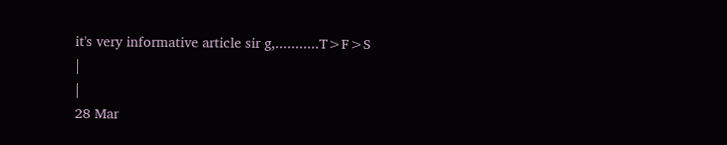it's very informative article sir g,...........T>F>S
|
|
28 Mar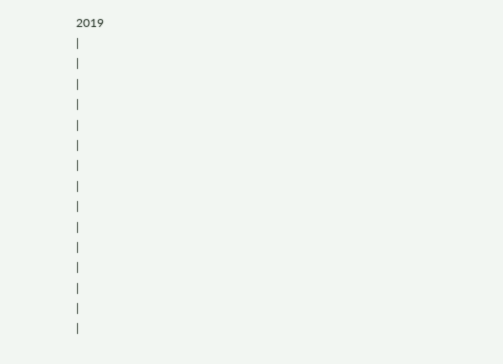2019
|
|
|
|
|
|
|
|
|
|
|
|
|
|
|